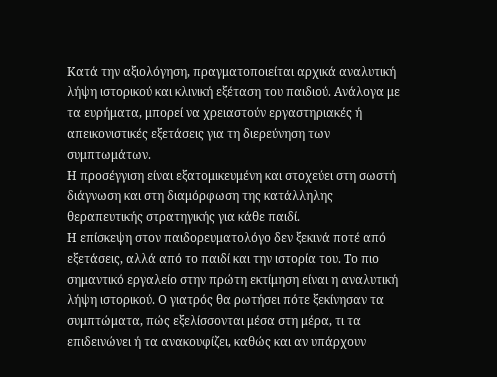Κατά την αξιολόγηση, πραγματοποιείται αρχικά αναλυτική λήψη ιστορικού και κλινική εξέταση του παιδιού. Ανάλογα με τα ευρήματα, μπορεί να χρειαστούν εργαστηριακές ή απεικονιστικές εξετάσεις για τη διερεύνηση των συμπτωμάτων.
Η προσέγγιση είναι εξατομικευμένη και στοχεύει στη σωστή διάγνωση και στη διαμόρφωση της κατάλληλης θεραπευτικής στρατηγικής για κάθε παιδί.
Η επίσκεψη στον παιδορευματολόγο δεν ξεκινά ποτέ από εξετάσεις, αλλά από το παιδί και την ιστορία του. Το πιο σημαντικό εργαλείο στην πρώτη εκτίμηση είναι η αναλυτική λήψη ιστορικού. Ο γιατρός θα ρωτήσει πότε ξεκίνησαν τα συμπτώματα, πώς εξελίσσονται μέσα στη μέρα, τι τα επιδεινώνει ή τα ανακουφίζει, καθώς και αν υπάρχουν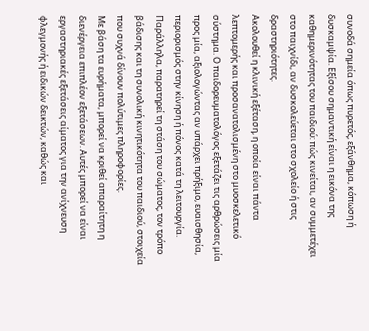συνοδά σημεία όπως πυρετός, εξάνθημα, κόπωση ή δυσκαμψία. Εξίσου σημαντική είναι η εικόνα της καθημερινότητας του παιδιού: πώς κινείται, αν συμμετέχει στο παιχνίδι, αν δυσκολεύεται στο σχολείο ή στις δραστηριότητες.
Ακολουθεί η κλινική εξέταση, η οποία είναι πάντα λεπτομερής και προσανατολισμένη στο μυοσκελετικό σύστημα. Ο παιδορευματολόγος εξετάζει τις αρθρώσεις μία προς μία, αξιολογώντας αν υπάρχει πρήξιμο, ευαισθησία, περιορισμός στην κίνηση ή πόνος κατά τη λειτουργία. Παράλληλα, παρατηρεί τη στάση του σώματος, τον τρόπο βάδισης και τη συνολική κινητικότητα του παιδιού, στοιχεία που συχνά δίνουν πολύτιμες πληροφορίες.
Με βάση τα ευρήματα, μπορεί να κριθεί απαραίτητη η διενέργεια επιπλέον εξετάσεων. Αυτές μπορεί να είναι εργαστηριακές εξετάσεις αίματος για την ανίχνευση φλεγμονής ή ειδικών δεικτών, καθώς και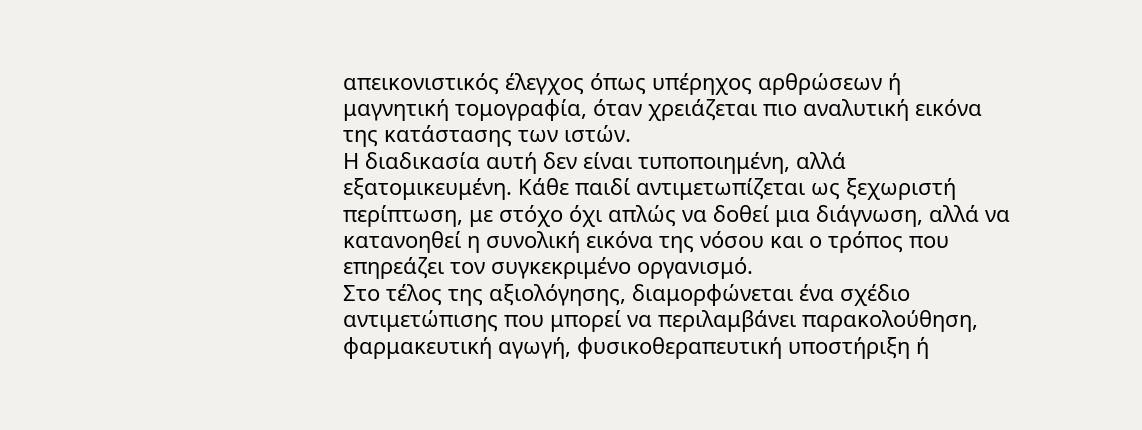απεικονιστικός έλεγχος όπως υπέρηχος αρθρώσεων ή μαγνητική τομογραφία, όταν χρειάζεται πιο αναλυτική εικόνα της κατάστασης των ιστών.
Η διαδικασία αυτή δεν είναι τυποποιημένη, αλλά εξατομικευμένη. Κάθε παιδί αντιμετωπίζεται ως ξεχωριστή περίπτωση, με στόχο όχι απλώς να δοθεί μια διάγνωση, αλλά να κατανοηθεί η συνολική εικόνα της νόσου και ο τρόπος που επηρεάζει τον συγκεκριμένο οργανισμό.
Στο τέλος της αξιολόγησης, διαμορφώνεται ένα σχέδιο αντιμετώπισης που μπορεί να περιλαμβάνει παρακολούθηση, φαρμακευτική αγωγή, φυσικοθεραπευτική υποστήριξη ή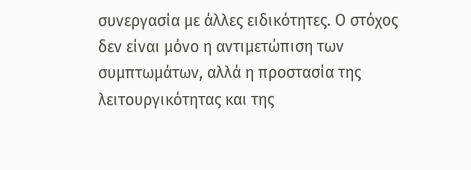συνεργασία με άλλες ειδικότητες. Ο στόχος δεν είναι μόνο η αντιμετώπιση των συμπτωμάτων, αλλά η προστασία της λειτουργικότητας και της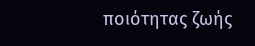ποιότητας ζωής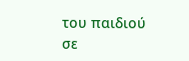του παιδιού σε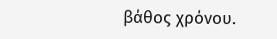βάθος χρόνου.